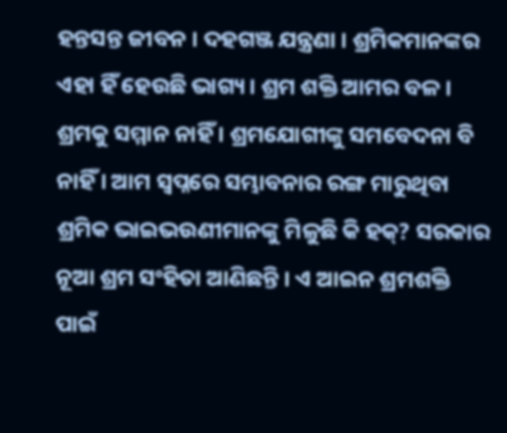ହନ୍ତସନ୍ତ ଜୀବନ । ଦହଗଞ୍ଜ ଯନ୍ତ୍ରଣା । ଶ୍ରମିକମାନଙ୍କର ଏହା ହିଁ ହେଉଛି ଭାଗ୍ୟ । ଶ୍ରମ ଶକ୍ତି ଆମର ବଳ । ଶ୍ରମକୁ ସମ୍ମାନ ନାହିଁ । ଶ୍ରମଯୋଗୀଙ୍କୁ ସମବେଦନା ବି ନାହିଁ । ଆମ ସ୍ୱପ୍ନରେ ସମ୍ଭାବନାର ରଙ୍ଗ ମାରୁଥିବା ଶ୍ରମିକ ଭାଇଭଉଣୀମାନଙ୍କୁ ମିଳୁଛି କି ହକ୍? ସରକାର ନୂଆ ଶ୍ରମ ସଂହିତା ଆଣିଛନ୍ତି । ଏ ଆଇନ ଶ୍ରମଶକ୍ତି ପାଇଁ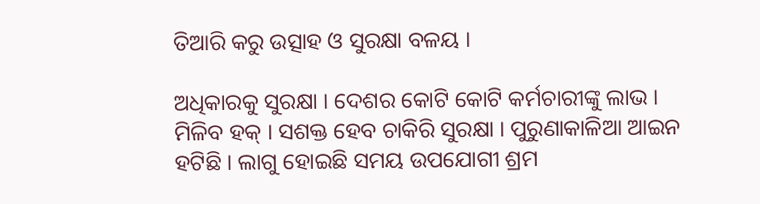ତିଆରି କରୁ ଉତ୍ସାହ ଓ ସୁରକ୍ଷା ବଳୟ ।

ଅଧିକାରକୁ ସୁରକ୍ଷା । ଦେଶର କୋଟି କୋଟି କର୍ମଚାରୀଙ୍କୁ ଲାଭ । ମିଳିବ ହକ୍ । ସଶକ୍ତ ହେବ ଚାକିରି ସୁରକ୍ଷା । ପୁରୁଣାକାଳିଆ ଆଇନ ହଟିଛି । ଲାଗୁ ହୋଇଛି ସମୟ ଉପଯୋଗୀ ଶ୍ରମ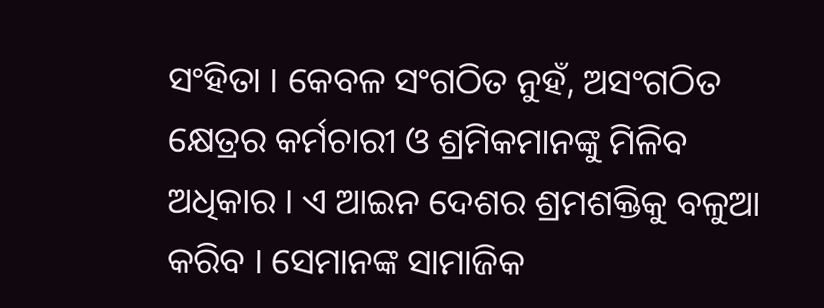ସଂହିତା । କେବଳ ସଂଗଠିତ ନୁହଁ, ଅସଂଗଠିତ କ୍ଷେତ୍ରର କର୍ମଚାରୀ ଓ ଶ୍ରମିକମାନଙ୍କୁ ମିଳିବ ଅଧିକାର । ଏ ଆଇନ ଦେଶର ଶ୍ରମଶକ୍ତିକୁ ବଳୁଆ କରିବ । ସେମାନଙ୍କ ସାମାଜିକ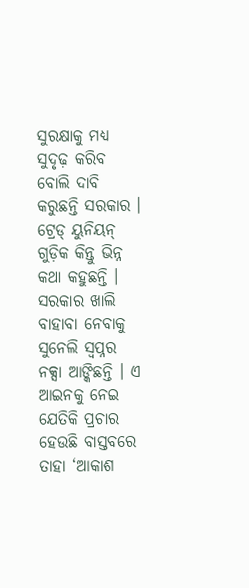ସୁରକ୍ଷାକୁ ମଧ୍ୟ ସୁଦୃଢ଼ କରିବ ବୋଲି ଦାବି କରୁଛନ୍ତି ସରକାର । ଟ୍ରେଡ୍ ୟୁନିୟନ୍ ଗୁଡ଼ିକ କିନ୍ତୁ ଭିନ୍ନ କଥା କହୁଛନ୍ତି । ସରକାର ଖାଲି ବାହାବା ନେବାକୁ ସୁନେଲି ସ୍ୱପ୍ନର ନକ୍ସା ଆଙ୍କିଛନ୍ତି । ଏ ଆଇନକୁ ନେଇ ଯେତିକି ପ୍ରଚାର ହେଉଛି ବାସ୍ତବରେ ତାହା ‘ଆକାଶ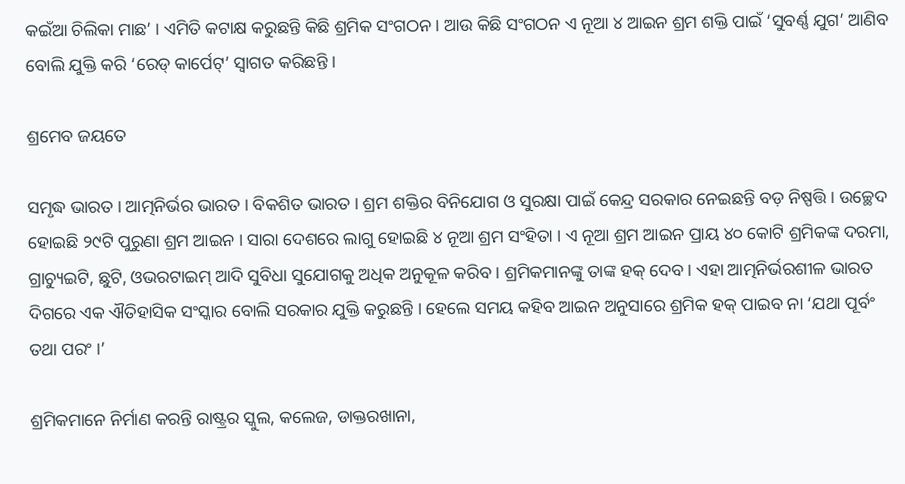କଇଁଆ ଚିଲିକା ମାଛ’ । ଏମିତି କଟାକ୍ଷ କରୁଛନ୍ତି କିଛି ଶ୍ରମିକ ସଂଗଠନ । ଆଉ କିଛି ସଂଗଠନ ଏ ନୂଆ ୪ ଆଇନ ଶ୍ରମ ଶକ୍ତି ପାଇଁ ‘ସୁବର୍ଣ୍ଣ ଯୁଗ’ ଆଣିବ ବୋଲି ଯୁକ୍ତି କରି ‘ରେଡ୍ କାର୍ପେଟ୍’ ସ୍ୱାଗତ କରିଛନ୍ତି ।

ଶ୍ରମେବ ଜୟତେ

ସମୃଦ୍ଧ ଭାରତ । ଆତ୍ମନିର୍ଭର ଭାରତ । ବିକଶିତ ଭାରତ । ଶ୍ରମ ଶକ୍ତିର ବିନିଯୋଗ ଓ ସୁରକ୍ଷା ପାଇଁ କେନ୍ଦ୍ର ସରକାର ନେଇଛନ୍ତି ବଡ଼ ନିଷ୍ପତ୍ତି । ଉଚ୍ଛେଦ ହୋଇଛି ୨୯ଟି ପୁରୁଣା ଶ୍ରମ ଆଇନ । ସାରା ଦେଶରେ ଲାଗୁ ହୋଇଛି ୪ ନୂଆ ଶ୍ରମ ସଂହିତା । ଏ ନୂଆ ଶ୍ରମ ଆଇନ ପ୍ରାୟ ୪୦ କୋଟି ଶ୍ରମିକଙ୍କ ଦରମା, ଗ୍ରାଚ୍ୟୁଇଟି, ଛୁଟି, ଓଭରଟାଇମ୍ ଆଦି ସୁବିଧା ସୁଯୋଗକୁ ଅଧିକ ଅନୁକୂଳ କରିବ । ଶ୍ରମିକମାନଙ୍କୁ ତାଙ୍କ ହକ୍ ଦେବ । ଏହା ଆତ୍ମନିର୍ଭରଶୀଳ ଭାରତ ଦିଗରେ ଏକ ଐତିହାସିକ ସଂସ୍କାର ବୋଲି ସରକାର ଯୁକ୍ତି କରୁଛନ୍ତି । ହେଲେ ସମୟ କହିବ ଆଇନ ଅନୁସାରେ ଶ୍ରମିକ ହକ୍ ପାଇବ ନା ‘ଯଥା ପୂର୍ବଂ ତଥା ପରଂ ।’

ଶ୍ରମିକମାନେ ନିର୍ମାଣ କରନ୍ତି ରାଷ୍ଟ୍ରର ସ୍କୁଲ, କଲେଜ, ଡାକ୍ତରଖାନା,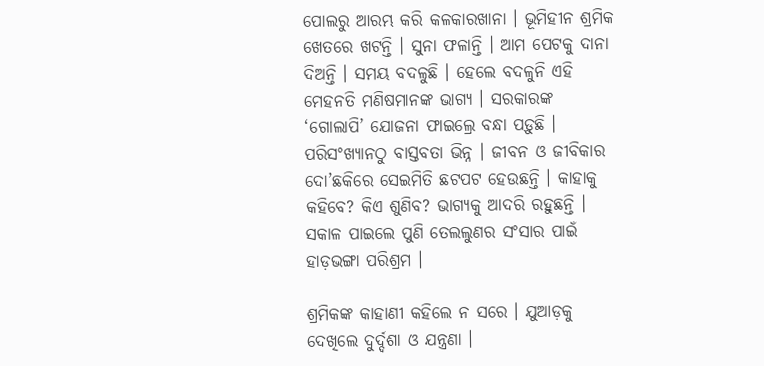ପୋଲରୁ ଆରମ୍ଭ କରି କଳକାରଖାନା । ଭୂମିହୀନ ଶ୍ରମିକ ଖେତରେ ଖଟନ୍ତି । ସୁନା ଫଳାନ୍ତି । ଆମ ପେଟକୁ ଦାନା ଦିଅନ୍ତି । ସମୟ ବଦଳୁଛି । ହେଲେ ବଦଳୁନି ଏହି ମେହନତି ମଣିଷମାନଙ୍କ ଭାଗ୍ୟ । ସରକାରଙ୍କ ‘ଗୋଲାପି’ ଯୋଜନା ଫାଇଲ୍ରେ ବନ୍ଧା ପଡ଼ୁଛି । ପରିସଂଖ୍ୟାନଠୁ ବାସ୍ତବତା ଭିନ୍ନ । ଜୀବନ ଓ ଜୀବିକାର ଦୋ’ଛକିରେ ସେଇମିତି ଛଟପଟ ହେଉଛନ୍ତି । କାହାକୁ କହିବେ? କିଏ ଶୁଣିବ? ଭାଗ୍ୟକୁ ଆଦରି ରହୁଛନ୍ତି । ସକାଳ ପାଇଲେ ପୁଣି ତେଲଲୁଣର ସଂସାର ପାଇଁ ହାଡ଼ଭଙ୍ଗା ପରିଶ୍ରମ ।

ଶ୍ରମିକଙ୍କ କାହାଣୀ କହିଲେ ନ ସରେ । ଯୁଆଡ଼କୁ ଦେଖିଲେ ଦୁର୍ଦ୍ଦଶା ଓ ଯନ୍ତ୍ରଣା ।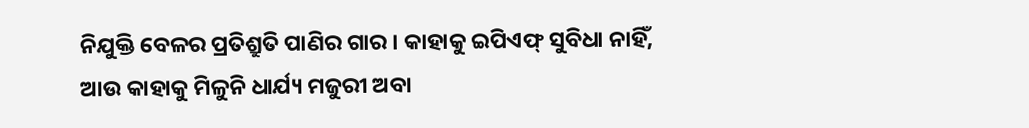ନିଯୁକ୍ତି ବେଳର ପ୍ରତିଶ୍ରୁତି ପାଣିର ଗାର । କାହାକୁ ଇପିଏଫ୍ ସୁବିଧା ନାହିଁ, ଆଉ କାହାକୁ ମିଳୁନି ଧାର୍ଯ୍ୟ ମଜୁରୀ ଅବା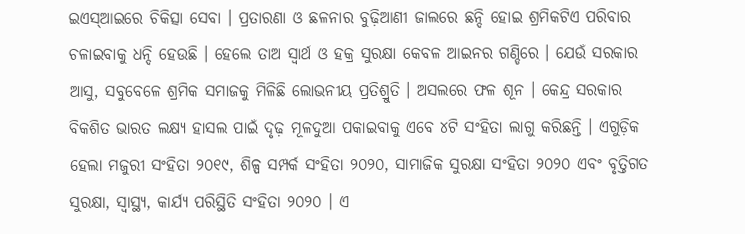ଇଏସ୍ଆଇରେ ଚିକିତ୍ସା ସେବା । ପ୍ରତାରଣା ଓ ଛଳନାର ବୁଢ଼ିଆଣୀ ଜାଲରେ ଛନ୍ଦି ହୋଇ ଶ୍ରମିକଟିଏ ପରିବାର ଚଳାଇବାକୁ ଧନ୍ଦି ହେଉଛି । ହେଲେ ତାଅ ସ୍ୱାର୍ଥ ଓ ହକ୍ର ସୁରକ୍ଷା କେବଳ ଆଇନର ଗଣ୍ଡିରେ । ଯେଉଁ ସରକାର ଆସୁ, ସବୁବେଳେ ଶ୍ରମିକ ସମାଜକୁ ମିଳିଛି ଲୋଭନୀୟ ପ୍ରତିଶ୍ରୁତି । ଅସଲରେ ଫଳ ଶୂନ । କେନ୍ଦ୍ର ସରକାର ବିକଶିତ ଭାରତ ଲକ୍ଷ୍ୟ ହାସଲ ପାଇଁ ଦୃଢ଼ ମୂଳଦୁଆ ପକାଇବାକୁ ଏବେ ୪ଟି ସଂହିତା ଲାଗୁ କରିଛନ୍ତି । ଏଗୁଡ଼ିକ ହେଲା ମଜୁରୀ ସଂହିତା ୨୦୧୯, ଶିଳ୍ପ ସମ୍ପର୍କ ସଂହିତା ୨୦୨୦, ସାମାଜିକ ସୁରକ୍ଷା ସଂହିତା ୨୦୨୦ ଏବଂ ବୃତ୍ତିଗତ ସୁରକ୍ଷା, ସ୍ୱାସ୍ଥ୍ୟ, କାର୍ଯ୍ୟ ପରିସ୍ଥିତି ସଂହିତା ୨୦୨୦ । ଏ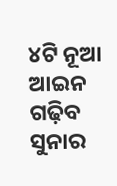୪ଟି ନୂଆ ଆଇନ ଗଢ଼ିବ ସୁନାର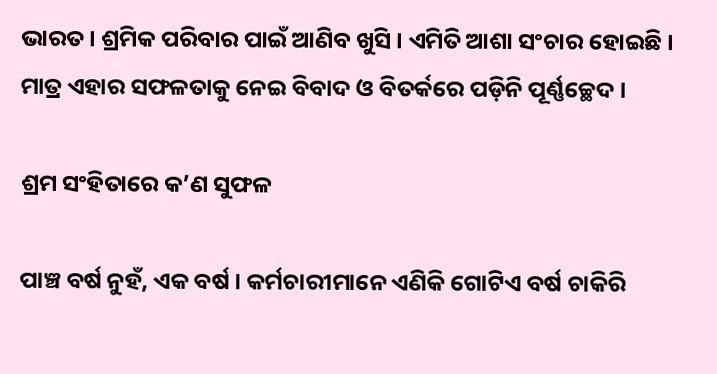ଭାରତ । ଶ୍ରମିକ ପରିବାର ପାଇଁ ଆଣିବ ଖୁସି । ଏମିତି ଆଶା ସଂଚାର ହୋଇଛି । ମାତ୍ର ଏହାର ସଫଳତାକୁ ନେଇ ବିବାଦ ଓ ବିତର୍କରେ ପଡ଼ିନି ପୂର୍ଣ୍ଣଚ୍ଛେଦ ।

ଶ୍ରମ ସଂହିତାରେ କ’ଣ ସୁଫଳ

ପାଞ୍ଚ ବର୍ଷ ନୁହଁ, ଏକ ବର୍ଷ । କର୍ମଚାରୀମାନେ ଏଣିକି ଗୋଟିଏ ବର୍ଷ ଚାକିରି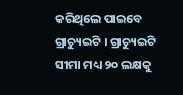କରିଥିଲେ ପାଇବେ ଗ୍ରାଚ୍ୟୁଇଟି । ଗ୍ରାଚ୍ୟୁଇଟି ସୀମା ମଧ୍ୟ ୨୦ ଲକ୍ଷକୁ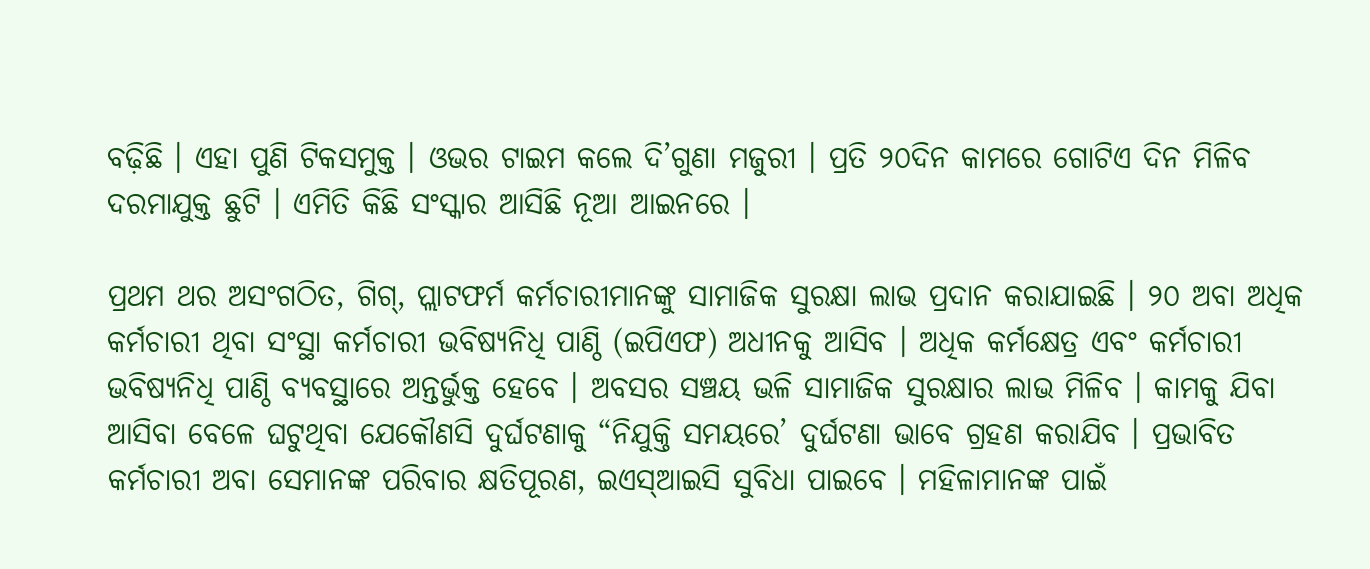ବଢ଼ିଛି । ଏହା ପୁଣି ଟିକସମୁକ୍ତ । ଓଭର ଟାଇମ କଲେ ଦି’ଗୁଣା ମଜୁରୀ । ପ୍ରତି ୨୦ଦିନ କାମରେ ଗୋଟିଏ ଦିନ ମିଳିବ ଦରମାଯୁକ୍ତ ଛୁଟି । ଏମିତି କିଛି ସଂସ୍କାର ଆସିଛି ନୂଆ ଆଇନରେ ।

ପ୍ରଥମ ଥର ଅସଂଗଠିତ, ଗିଗ୍, ପ୍ଲାଟଫର୍ମ କର୍ମଚାରୀମାନଙ୍କୁ ସାମାଜିକ ସୁରକ୍ଷା ଲାଭ ପ୍ରଦାନ କରାଯାଇଛି । ୨୦ ଅବା ଅଧିକ କର୍ମଚାରୀ ଥିବା ସଂସ୍ଥା କର୍ମଚାରୀ ଭବିଷ୍ୟନିଧି ପାଣ୍ଠି (ଇପିଏଫ) ଅଧୀନକୁ ଆସିବ । ଅଧିକ କର୍ମକ୍ଷେତ୍ର ଏବଂ କର୍ମଚାରୀ ଭବିଷ୍ୟନିଧି ପାଣ୍ଠି ବ୍ୟବସ୍ଥାରେ ଅନ୍ତର୍ଭୁକ୍ତ ହେବେ । ଅବସର ସଞ୍ଚୟ ଭଳି ସାମାଜିକ ସୁରକ୍ଷାର ଲାଭ ମିଳିବ । କାମକୁ ଯିବା ଆସିବା ବେଳେ ଘଟୁଥିବା ଯେକୌଣସି ଦୁର୍ଘଟଣାକୁ “ନିଯୁକ୍ତି ସମୟରେ’ ଦୁର୍ଘଟଣା ଭାବେ ଗ୍ରହଣ କରାଯିବ । ପ୍ରଭାବିତ କର୍ମଚାରୀ ଅବା ସେମାନଙ୍କ ପରିବାର କ୍ଷତିପୂରଣ, ଇଏସ୍ଆଇସି ସୁବିଧା ପାଇବେ । ମହିଳାମାନଙ୍କ ପାଇଁ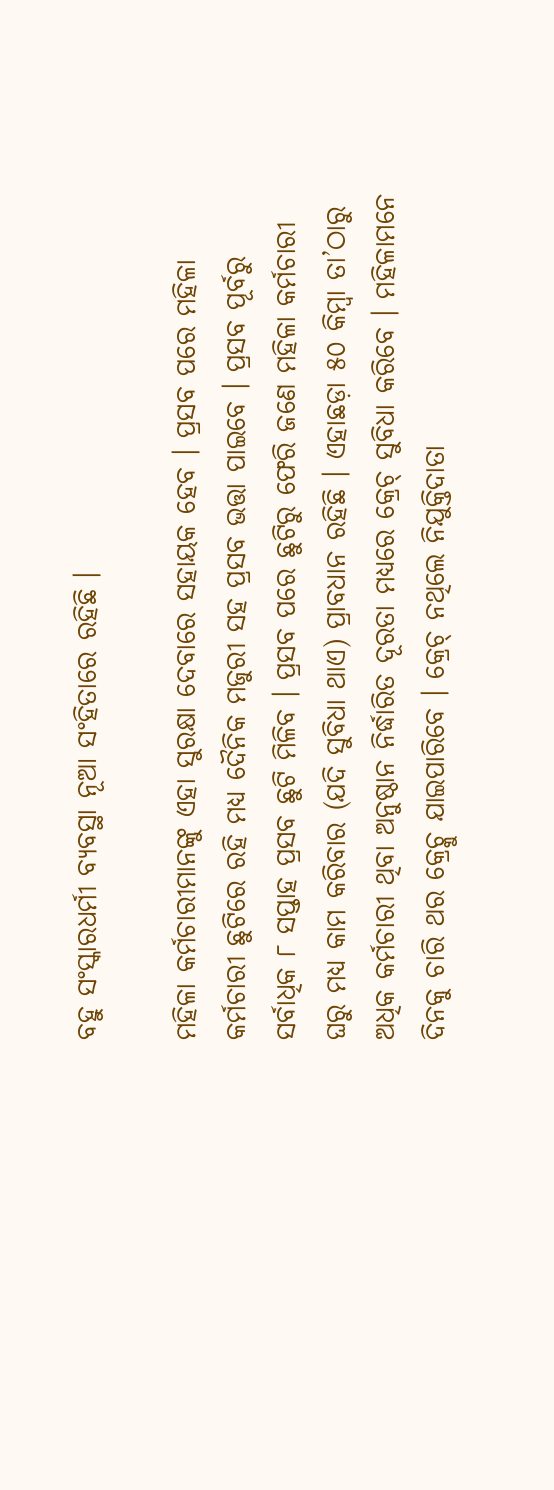ବହୁ ସଂସ୍କାରଧର୍ମୀ ବ୍ୟବସ୍ଥା ନୂଆ ସଂହିତାରେ ରହିଛି ।

ମହିଳା କର୍ମଚାରୀମାନଙ୍କୁ ଏହା ସୁରକ୍ଷା ଦେବାରେ ସହାୟକ ହେବ । ପ୍ରସବ ପରେ ମହିଳା କର୍ମଚାରୀ ଛୁଟିରେ ରହି ମଧ୍ୟ ଦୈନିକ ମଜୁରୀ ସହ ପ୍ରସବ ଭତ୍ତା ପାଇବେ । ପ୍ରସବ ପୂର୍ବରୁ ସର୍ବାଧିକ ୮ ସପ୍ତାହ ପ୍ରସବ ଛୁଟି ମିଳିବ । ପ୍ରସବ ପରେ ଛୁଟିରୁ ଫେରି ଜଣେ ମହିଳା କର୍ମଚାରୀ ଘରୁ ମଧ୍ୟ କାମ କରିବାର (ଯଦି ସୁବିଧା ଥାଏ) ପ୍ରାବଧାନ ରହିଛି । ଏହାଛଡ଼ା ୫୦ କିମ୍ବା ତା’ଠାରୁ ଅଧିକ କର୍ମଚାରୀ ଥିବା ଅନୁଷ୍ଠାନ ନିର୍ଦ୍ଧାରିତ ଦୂରତା ମଧ୍ୟରେ କ୍ରେଚ୍ ସୁବିଧା କରିବେ । ମହିଳାମନେ ଦିନକୁ ଚାରି ଥର କ୍ରେଚ୍କୁ ଯାଇପାରିବେ । କ୍ରେଚ୍ ନଥିଲେ ନିଯୁକ୍ତିଦାତା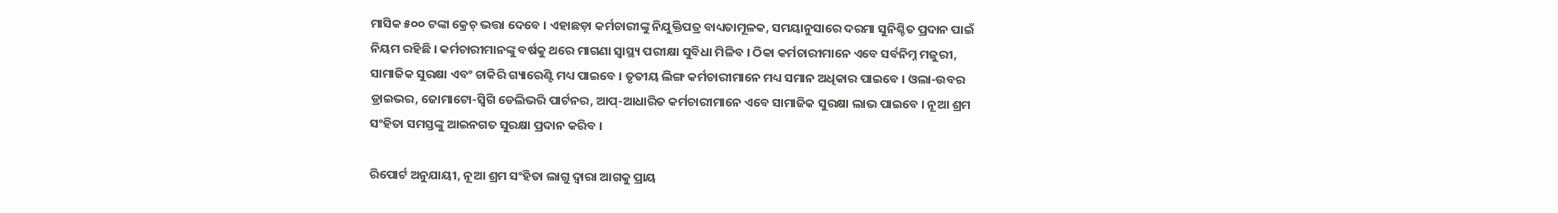ମାସିକ ୫୦୦ ଟଙ୍କା କ୍ରେଚ୍ ଭତ୍ତା ଦେବେ । ଏହାଛଡ଼ା କର୍ମଚାରୀଙ୍କୁ ନିଯୁକ୍ତିପତ୍ର ବାଧ୍ୟତାମୂଳକ, ସମୟାନୁସାରେ ଦରମା ସୁନିଶ୍ଚିତ ପ୍ରଦାନ ପାଇଁ ନିୟମ ରହିଛି । କର୍ମଚାରୀମାନଙ୍କୁ ବର୍ଷକୁ ଥରେ ମାଗଣା ସ୍ୱାସ୍ଥ୍ୟ ପରୀକ୍ଷା ସୁବିଧା ମିଳିବ । ଠିକା କର୍ମଚାରୀମାନେ ଏବେ ସର୍ବନିମ୍ନ ମଜୁରୀ, ସାମାଜିକ ସୁରକ୍ଷା ଏବଂ ଚାକିରି ଗ୍ୟାରେଣ୍ଟି ମଧ୍ୟ ପାଇବେ । ତୃତୀୟ ଲିଙ୍ଗ କର୍ମଚାରୀମାନେ ମଧ୍ୟ ସମାନ ଅଧିକାର ପାଇବେ । ଓଲା-ଉବର ଡ୍ରାଇଭର, ଜୋମାଟୋ-ସ୍ୱିଗି ଡେଲିଭରି ପାର୍ଟନର, ଆପ୍-ଆଧାରିତ କର୍ମଚାରୀମାନେ ଏବେ ସାମାଜିକ ସୁରକ୍ଷା ଲାଭ ପାଇବେ । ନୂଆ ଶ୍ରମ ସଂହିତା ସମସ୍ତଙ୍କୁ ଆଇନଗତ ସୁରକ୍ଷା ପ୍ରଦାନ କରିବ ।

ରିପୋର୍ଟ ଅନୁଯାୟୀ, ନୂଆ ଶ୍ରମ ସଂହିତା ଲାଗୁ ଦ୍ୱାରା ଆଗକୁ ପ୍ରାୟ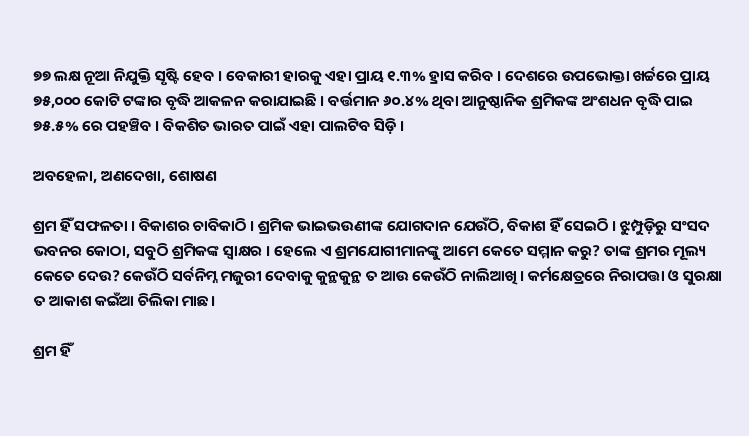୭୭ ଲକ୍ଷ ନୂଆ ନିଯୁକ୍ତି ସୃଷ୍ଟି ହେବ । ବେକାରୀ ହାରକୁ ଏହା ପ୍ରାୟ ୧.୩% ହ୍ରାସ କରିବ । ଦେଶରେ ଉପଭୋକ୍ତା ଖର୍ଚ୍ଚରେ ପ୍ରାୟ ୭୫,୦୦୦ କୋଟି ଟଙ୍କାର ବୃଦ୍ଧି ଆକଳନ କରାଯାଇଛି । ବର୍ତ୍ତମାନ ୬୦.୪% ଥିବା ଆନୁଷ୍ଠାନିକ ଶ୍ରମିକଙ୍କ ଅଂଶଧନ ବୃଦ୍ଧି ପାଇ ୭୫.୫% ରେ ପହଞ୍ଚିବ । ବିକଶିତ ଭାରତ ପାଇଁ ଏହା ପାଲଟିବ ସିଡ଼ି ।

ଅବହେଳା, ଅଣଦେଖା, ଶୋଷଣ

ଶ୍ରମ ହିଁ ସଫଳତା । ବିକାଶର ଚାବିକାଠି । ଶ୍ରମିକ ଭାଇଭଉଣୀଙ୍କ ଯୋଗଦାନ ଯେଉଁଠି, ବିକାଶ ହିଁ ସେଇଠି । ଝୁମ୍ପୁଡ଼ିରୁ ସଂସଦ ଭବନର କୋଠା, ସବୁଠି ଶ୍ରମିକଙ୍କ ସ୍ୱାକ୍ଷର । ହେଲେ ଏ ଶ୍ରମଯୋଗୀମାନଙ୍କୁ ଆମେ କେତେ ସମ୍ମାନ କରୁ? ତାଙ୍କ ଶ୍ରମର ମୂଲ୍ୟ କେତେ ଦେଉ? କେଉଁଠି ସର୍ବନିମ୍ନ ମଜୁରୀ ଦେବାକୁ କୁନ୍ଥକୁନ୍ଥ ତ ଆଉ କେଉଁଠି ନାଲିଆଖି । କର୍ମକ୍ଷେତ୍ରରେ ନିରାପତ୍ତା ଓ ସୁରକ୍ଷା ତ ଆକାଶ କଇଁଆ ଚିଲିକା ମାଛ।

ଶ୍ରମ ହିଁ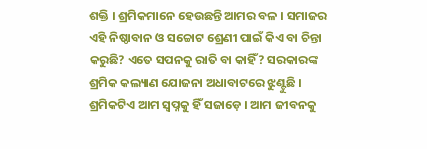ଶକ୍ତି । ଶ୍ରମିକମାନେ ହେଉଛନ୍ତି ଆମର ବଳ । ସମାଜର ଏହି ନିଷ୍ଠାବାନ ଓ ସଚ୍ଚୋଟ ଶ୍ରେଣୀ ପାଇଁ କିଏ ବା ଚିନ୍ତା କରୁଛି? ଏତେ ସପନକୁ ରାତି ବା କାହିଁ? ସରକାରଙ୍କ ଶ୍ରମିକ କଲ୍ୟାଣ ଯୋଜନା ଅଧାବାଟରେ ଝୁଣ୍ଟୁଛି । ଶ୍ରମିକଟିଏ ଆମ ସ୍ୱପ୍ନକୁ ହିଁ ସଜାଡ଼େ । ଆମ ଜୀବନକୁ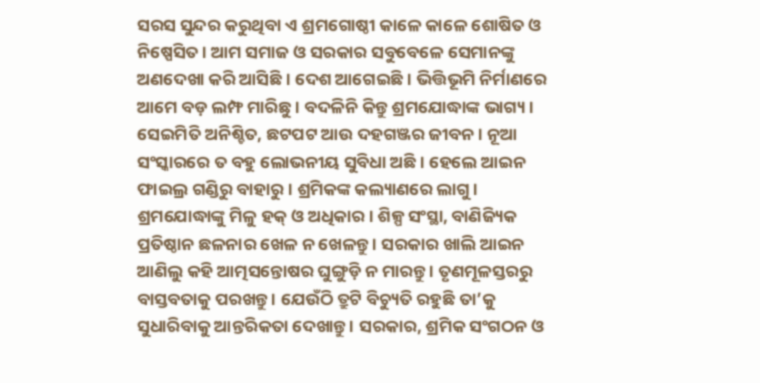ସରସ ସୁନ୍ଦର କରୁଥିବା ଏ ଶ୍ରମଗୋଷ୍ଠୀ କାଳେ କାଳେ ଶୋଷିତ ଓ ନିଷ୍ପେସିତ । ଆମ ସମାଜ ଓ ସରକାର ସବୁବେଳେ ସେମାନଙ୍କୁ ଅଣଦେଖା କରି ଆସିଛି । ଦେଶ ଆଗେଇଛି । ଭିତ୍ତିଭୂମି ନିର୍ମାଣରେ ଆମେ ବଡ଼ ଲମ୍ଫ ମାରିଛୁ । ବଦଳିନି କିନ୍ତୁ ଶ୍ରମଯୋଦ୍ଧାଙ୍କ ଭାଗ୍ୟ । ସେଇମିତି ଅନିଶ୍ଚିତ, ଛଟପଟ ଆଉ ଦହଗଞ୍ଜର ଜୀବନ । ନୂଆ ସଂସ୍କାରରେ ତ ବହୁ ଲୋଭନୀୟ ସୁବିଧା ଅଛି । ହେଲେ ଆଇନ ଫାଇଲ୍ର ଗଣ୍ଡିରୁ ବାହାରୁ। ଶ୍ରମିକଙ୍କ କଲ୍ୟାଣରେ ଲାଗୁ । ଶ୍ରମଯୋଦ୍ଧାଙ୍କୁ ମିଳୁ ହକ୍ ଓ ଅଧିକାର । ଶିଳ୍ପ ସଂସ୍ଥା, ବାଣିଜ୍ୟିକ ପ୍ରତିଷ୍ଠାନ ଛଳନାର ଖେଳ ନ ଖେଳନ୍ତୁ । ସରକାର ଖାଲି ଆଇନ ଆଣିଲୁ କହି ଆତ୍ମସନ୍ତୋଷର ଘୁଙ୍ଗୁଡ଼ି ନ ମାରନ୍ତୁ । ତୃଣମୂଳସ୍ତରରୁ ବାସ୍ତବତାକୁ ପରଖନ୍ତୁ । ଯେଉଁଠି ତ୍ରୁଟି ବିଚ୍ୟୁତି ରହୁଛି ତା’କୁ ସୁଧାରିବାକୁ ଆନ୍ତରିକତା ଦେଖାନ୍ତୁ । ସରକାର, ଶ୍ରମିକ ସଂଗଠନ ଓ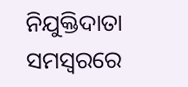ନିଯୁକ୍ତିଦାତା ସମସ୍ୱରରେ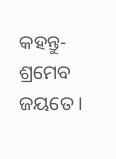କହନ୍ତୁ- ଶ୍ରମେବ ଜୟତେ ।